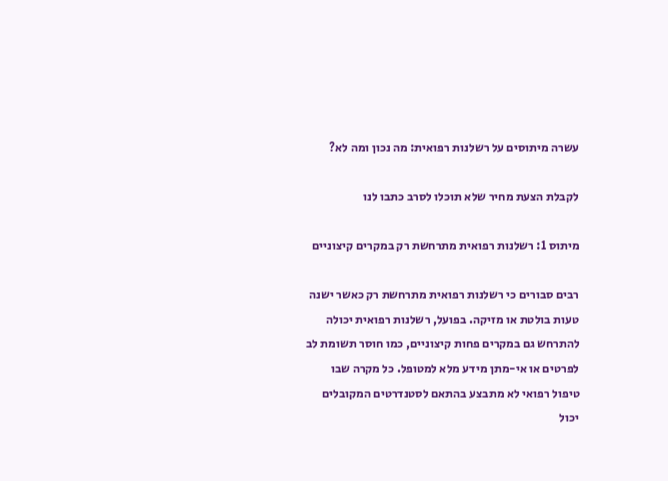עשרה מיתוסים על רשלנות רפואית: מה נכון ומה לא?

לקבלת הצעת מחיר שלא תוכלו לסרב כתבו לנו

מיתוס 1: רשלנות רפואית מתרחשת רק במקרים קיצוניים

רבים סבורים כי רשלנות רפואית מתרחשת רק כאשר ישנה טעות בולטת או מזיקה. בפועל, רשלנות רפואית יכולה להתרחש גם במקרים פחות קיצוניים, כמו חוסר תשומת לב לפרטים או אי-מתן מידע מלא למטופל. כל מקרה שבו טיפול רפואי לא מתבצע בהתאם לסטנדרטים המקובלים יכול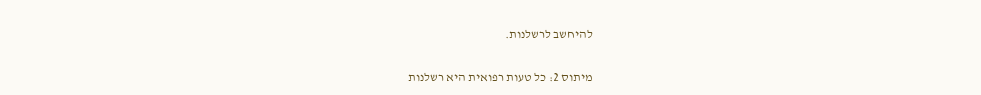להיחשב לרשלנות.

מיתוס 2: כל טעות רפואית היא רשלנות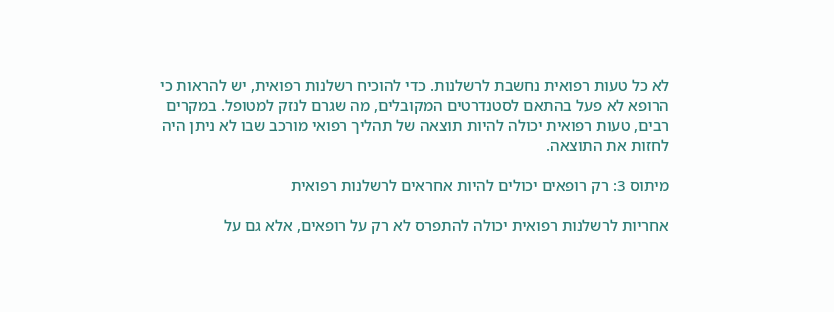לא כל טעות רפואית נחשבת לרשלנות. כדי להוכיח רשלנות רפואית, יש להראות כי הרופא לא פעל בהתאם לסטנדרטים המקובלים, מה שגרם לנזק למטופל. במקרים רבים, טעות רפואית יכולה להיות תוצאה של תהליך רפואי מורכב שבו לא ניתן היה לחזות את התוצאה.

מיתוס 3: רק רופאים יכולים להיות אחראים לרשלנות רפואית

אחריות לרשלנות רפואית יכולה להתפרס לא רק על רופאים, אלא גם על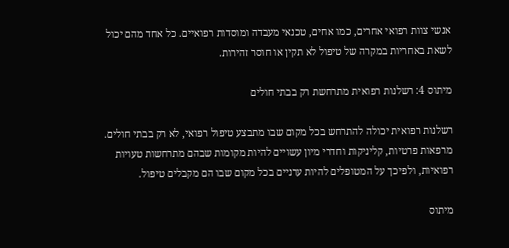אנשי צוות רפואי אחרים, כמו אחים, טכנאי מעבדה ומוסדות רפואיים. כל אחד מהם יכול לשאת באחריות במקרה של טיפול לא תקין או חוסר זהירות.

מיתוס 4: רשלנות רפואית מתרחשת רק בבתי חולים

רשלנות רפואית יכולה להתרחש בכל מקום שבו מתבצע טיפול רפואי, לא רק בבתי חולים. מרפאות פרטיות, קליניקות וחדרי מיון עשויים להיות מקומות שבהם מתרחשות טעויות רפואיות, ולפיכך על המטופלים להיות ערניים בכל מקום שבו הם מקבלים טיפול.

מיתוס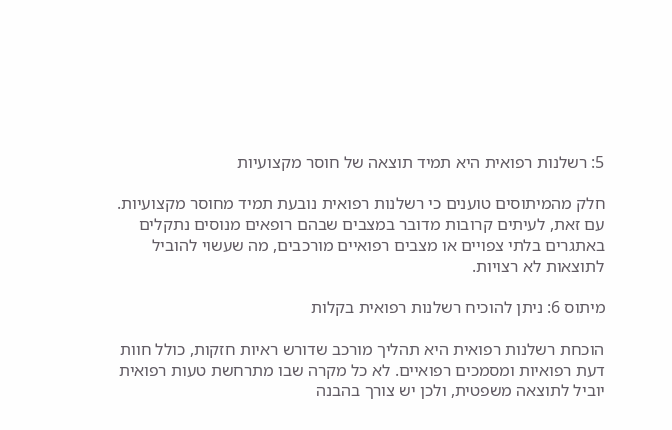5: רשלנות רפואית היא תמיד תוצאה של חוסר מקצועיות

חלק מהמיתוסים טוענים כי רשלנות רפואית נובעת תמיד מחוסר מקצועיות. עם זאת, לעיתים קרובות מדובר במצבים שבהם רופאים מנוסים נתקלים באתגרים בלתי צפויים או מצבים רפואיים מורכבים, מה שעשוי להוביל לתוצאות לא רצויות.

מיתוס 6: ניתן להוכיח רשלנות רפואית בקלות

הוכחת רשלנות רפואית היא תהליך מורכב שדורש ראיות חזקות, כולל חוות דעת רפואיות ומסמכים רפואיים. לא כל מקרה שבו מתרחשת טעות רפואית יוביל לתוצאה משפטית, ולכן יש צורך בהבנה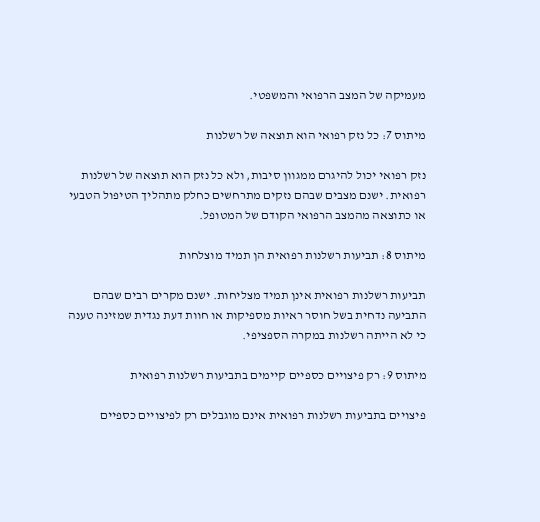מעמיקה של המצב הרפואי והמשפטי.

מיתוס 7: כל נזק רפואי הוא תוצאה של רשלנות

נזק רפואי יכול להיגרם ממגוון סיבות, ולא כל נזק הוא תוצאה של רשלנות רפואית. ישנם מצבים שבהם נזקים מתרחשים כחלק מתהליך הטיפול הטבעי או כתוצאה מהמצב הרפואי הקודם של המטופל.

מיתוס 8: תביעות רשלנות רפואית הן תמיד מוצלחות

תביעות רשלנות רפואית אינן תמיד מצליחות. ישנם מקרים רבים שבהם התביעה נדחית בשל חוסר ראיות מספיקות או חוות דעת נגדית שמזינה טענה כי לא הייתה רשלנות במקרה הספציפי.

מיתוס 9: רק פיצויים כספיים קיימים בתביעות רשלנות רפואית

פיצויים בתביעות רשלנות רפואית אינם מוגבלים רק לפיצויים כספיים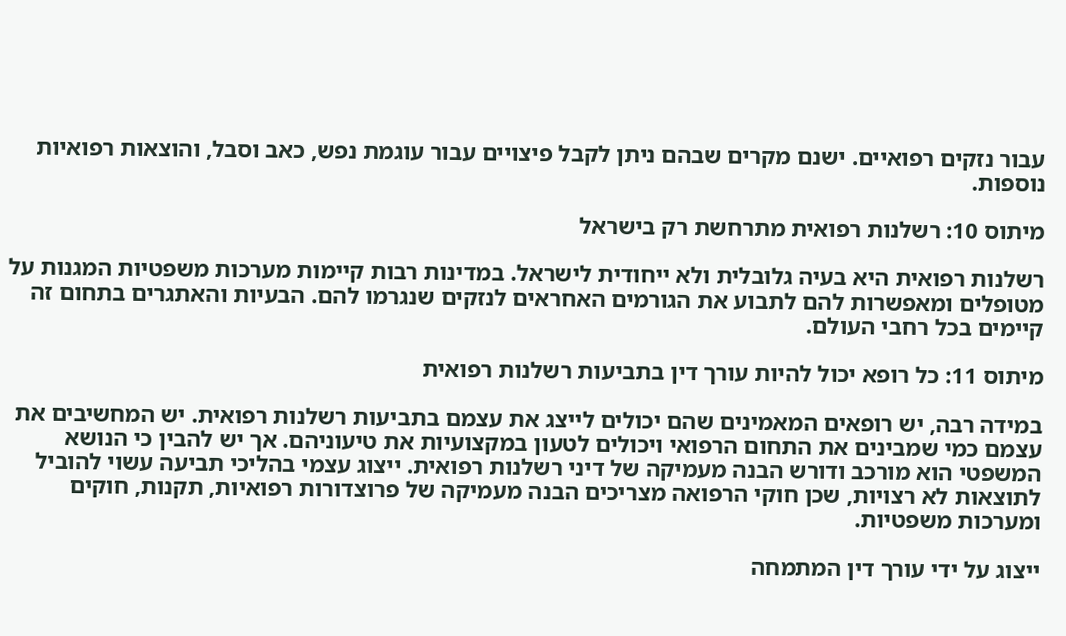עבור נזקים רפואיים. ישנם מקרים שבהם ניתן לקבל פיצויים עבור עוגמת נפש, כאב וסבל, והוצאות רפואיות נוספות.

מיתוס 10: רשלנות רפואית מתרחשת רק בישראל

רשלנות רפואית היא בעיה גלובלית ולא ייחודית לישראל. במדינות רבות קיימות מערכות משפטיות המגנות על מטופלים ומאפשרות להם לתבוע את הגורמים האחראים לנזקים שנגרמו להם. הבעיות והאתגרים בתחום זה קיימים בכל רחבי העולם.

מיתוס 11: כל רופא יכול להיות עורך דין בתביעות רשלנות רפואית

במידה רבה, יש רופאים המאמינים שהם יכולים לייצג את עצמם בתביעות רשלנות רפואית. יש המחשיבים את עצמם כמי שמבינים את התחום הרפואי ויכולים לטעון במקצועיות את טיעוניהם. אך יש להבין כי הנושא המשפטי הוא מורכב ודורש הבנה מעמיקה של דיני רשלנות רפואית. ייצוג עצמי בהליכי תביעה עשוי להוביל לתוצאות לא רצויות, שכן חוקי הרפואה מצריכים הבנה מעמיקה של פרוצדורות רפואיות, תקנות, חוקים ומערכות משפטיות.

ייצוג על ידי עורך דין המתמחה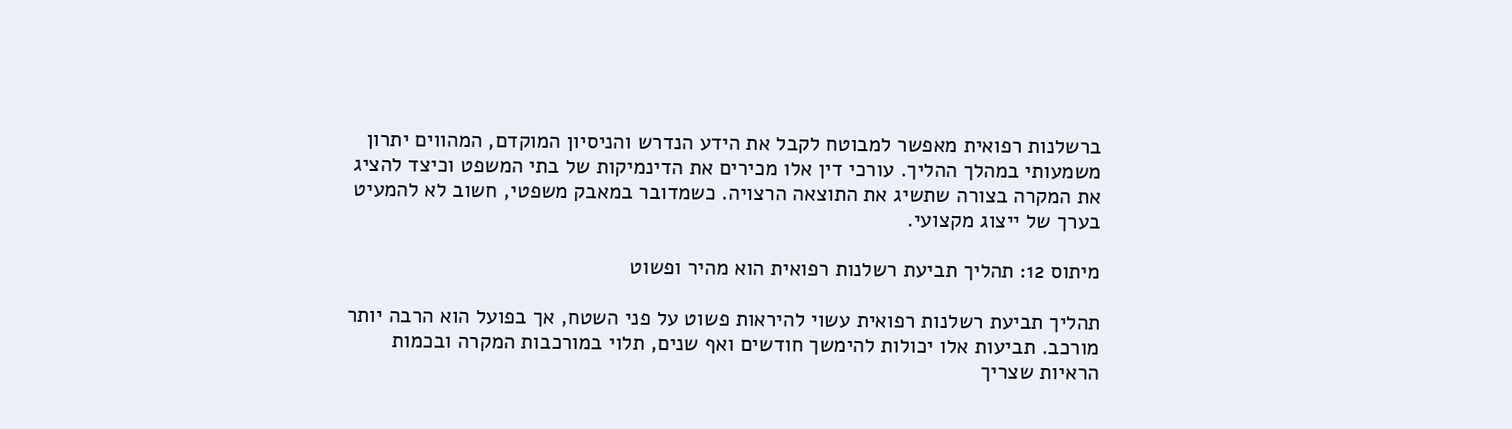ברשלנות רפואית מאפשר למבוטח לקבל את הידע הנדרש והניסיון המוקדם, המהווים יתרון משמעותי במהלך ההליך. עורכי דין אלו מכירים את הדינמיקות של בתי המשפט וכיצד להציג את המקרה בצורה שתשיג את התוצאה הרצויה. כשמדובר במאבק משפטי, חשוב לא להמעיט בערך של ייצוג מקצועי.

מיתוס 12: תהליך תביעת רשלנות רפואית הוא מהיר ופשוט

תהליך תביעת רשלנות רפואית עשוי להיראות פשוט על פני השטח, אך בפועל הוא הרבה יותר מורכב. תביעות אלו יכולות להימשך חודשים ואף שנים, תלוי במורכבות המקרה ובכמות הראיות שצריך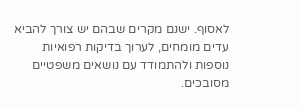לאסוף. ישנם מקרים שבהם יש צורך להביא עדים מומחים, לערוך בדיקות רפואיות נוספות ולהתמודד עם נושאים משפטיים מסובכים.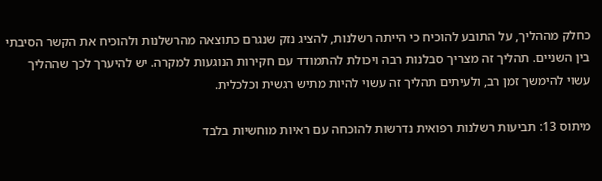כחלק מההליך, על התובע להוכיח כי הייתה רשלנות, להציג נזק שנגרם כתוצאה מהרשלנות ולהוכיח את הקשר הסיבתי בין השניים. תהליך זה מצריך סבלנות רבה ויכולת להתמודד עם חקירות הנוגעות למקרה. יש להיערך לכך שההליך עשוי להימשך זמן רב, ולעיתים תהליך זה עשוי להיות מתיש רגשית וכלכלית.

מיתוס 13: תביעות רשלנות רפואית נדרשות להוכחה עם ראיות מוחשיות בלבד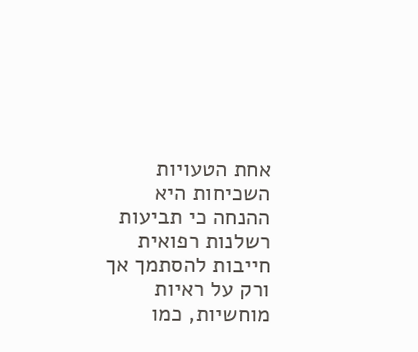אחת הטעויות השכיחות היא ההנחה כי תביעות רשלנות רפואית חייבות להסתמך אך ורק על ראיות מוחשיות, כמו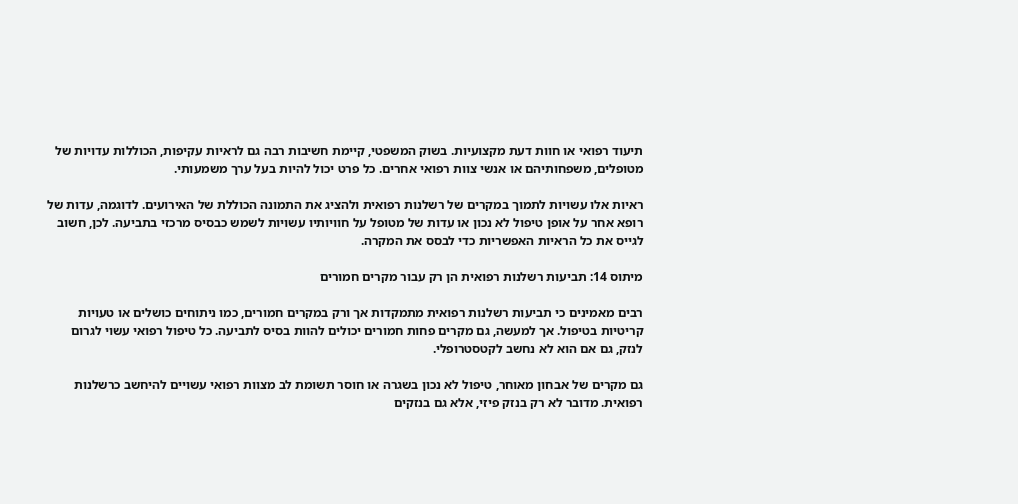תיעוד רפואי או חוות דעת מקצועיות. בשוק המשפטי, קיימת חשיבות רבה גם לראיות עקיפות, הכוללות עדויות של מטופלים, משפחותיהם או אנשי צוות רפואי אחרים. כל פרט יכול להיות בעל ערך משמעותי.

ראיות אלו עשויות לתמוך במקרים של רשלנות רפואית ולהציג את התמונה הכוללת של האירועים. לדוגמה, עדות של רופא אחר על אופן טיפול לא נכון או עדות של מטופל על חוויותיו עשויות לשמש כבסיס מרכזי בתביעה. לכן, חשוב לגייס את כל הראיות האפשריות כדי לבסס את המקרה.

מיתוס 14: תביעות רשלנות רפואית הן רק עבור מקרים חמורים

רבים מאמינים כי תביעות רשלנות רפואית מתמקדות אך ורק במקרים חמורים, כמו ניתוחים כושלים או טעויות קריטיות בטיפול. אך למעשה, גם מקרים פחות חמורים יכולים להוות בסיס לתביעה. כל טיפול רפואי עשוי לגרום לנזק, גם אם הוא לא נחשב לקטסטרופלי.

גם מקרים של אבחון מאוחר, טיפול לא נכון בשגרה או חוסר תשומת לב מצוות רפואי עשויים להיחשב כרשלנות רפואית. מדובר לא רק בנזק פיזי, אלא גם בנזקים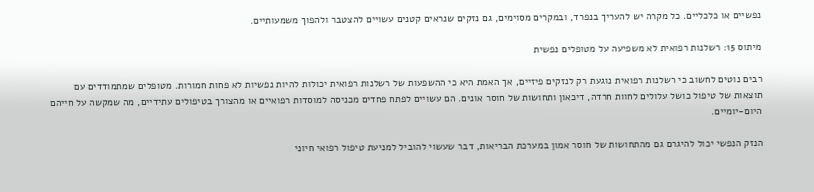נפשיים או כלכליים. כל מקרה יש להעריך בנפרד, ובמקרים מסוימים, גם נזקים שנראים קטנים עשויים להצטבר ולהפוך משמעותיים.

מיתוס 15: רשלנות רפואית לא משפיעה על מטופלים נפשית

רבים נוטים לחשוב כי רשלנות רפואית נוגעת רק לנזקים פיזיים, אך האמת היא כי ההשפעות של רשלנות רפואית יכולות להיות נפשיות לא פחות חמורות. מטופלים שמתמודדים עם תוצאות של טיפול כושל עלולים לחוות חרדה, דיכאון ותחושות של חוסר אונים. הם עשויים לפתח פחדים מכניסה למוסדות רפואיים או מהצורך בטיפולים עתידיים, מה שמקשה על חייהם היום-יומיים.

הנזק הנפשי יכול להיגרם גם מהתחושות של חוסר אמון במערכת הבריאות, דבר שעשוי להוביל למניעת טיפול רפואי חיוני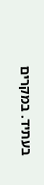בעתיד. במקרים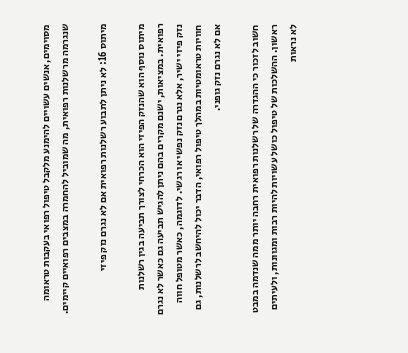מסוימים, אנשים עשויים להימנע מלקבל טיפול רפואי בעקבות טראומה שנגרמה מרשלנות רפואית, מה שמוביל להחמרה במצבים רפואיים קיימים.

מיתוס 16: לא ניתן לתבוע רשלנות רפואית אם לא נגרם נזק פיזי

מיתוס נוסף הוא שהנזק הפיזי הוא הכרחי לצורך תביעה בגין רשלנות רפואית. במציאות, ישנם מקרים בהם ניתן להגיש תביעה גם כאשר לא נגרם נזק פיזי ישיר, אלא נגרם נזק נפשי או רגשי. לדוגמה, כאשר מטופל חווה חוויות טראומטיות במהלך טיפול רפואי, הדבר יכול להיחשב לרשלנות, גם אם לא נגרם נזק גופני.

חשוב לזכור כי ההגדרה של רשלנות רפואית רחבה יותר ממה שנדמה במבט ראשון. ההשלכות של טיפול כושל עשויות להיות רבות ומגוונות, ולעיתים לא נראות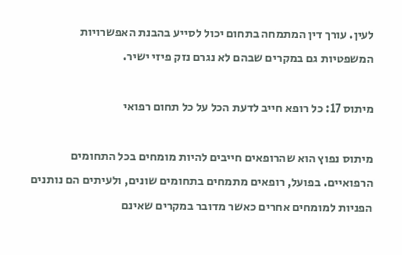לעין. עורך דין המתמחה בתחום יכול לסייע בהבנת האפשרויות המשפטיות גם במקרים שבהם לא נגרם נזק פיזי ישיר.

מיתוס 17: כל רופא חייב לדעת הכל על כל תחום רפואי

מיתוס נפוץ הוא שהרופאים חייבים להיות מומחים בכל התחומים הרפואיים. בפועל, רופאים מתמחים בתחומים שונים, ולעיתים הם נותנים הפניות למומחים אחרים כאשר מדובר במקרים שאינם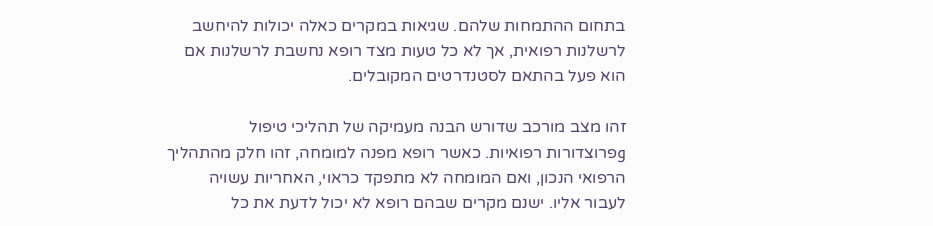בתחום ההתמחות שלהם. שגיאות במקרים כאלה יכולות להיחשב לרשלנות רפואית, אך לא כל טעות מצד רופא נחשבת לרשלנות אם הוא פעל בהתאם לסטנדרטים המקובלים.

זהו מצב מורכב שדורש הבנה מעמיקה של תהליכי טיפול وפרוצדורות רפואיות. כאשר רופא מפנה למומחה, זהו חלק מהתהליך הרפואי הנכון, ואם המומחה לא מתפקד כראוי, האחריות עשויה לעבור אליו. ישנם מקרים שבהם רופא לא יכול לדעת את כל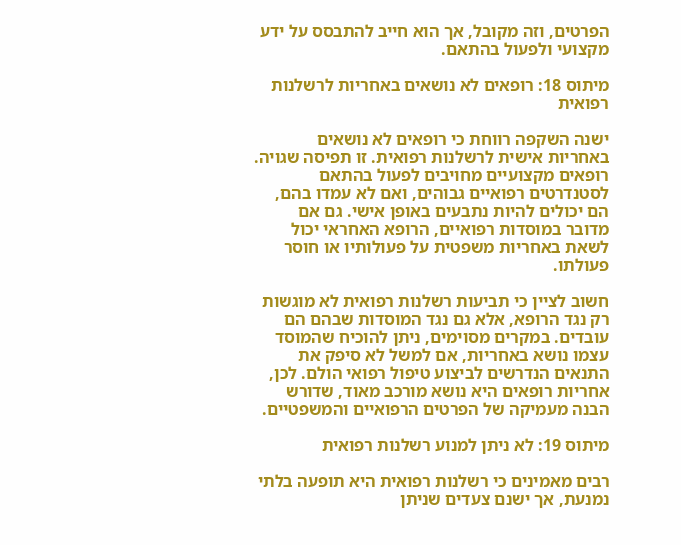הפרטים, וזה מקובל, אך הוא חייב להתבסס על ידע מקצועי ולפעול בהתאם.

מיתוס 18: רופאים לא נושאים באחריות לרשלנות רפואית

ישנה השקפה רווחת כי רופאים לא נושאים באחריות אישית לרשלנות רפואית. זו תפיסה שגויה. רופאים מקצועיים מחויבים לפעול בהתאם לסטנדרטים רפואיים גבוהים, ואם לא עמדו בהם, הם יכולים להיות נתבעים באופן אישי. גם אם מדובר במוסדות רפואיים, הרופא האחראי יכול לשאת באחריות משפטית על פעולותיו או חוסר פעולתו.

חשוב לציין כי תביעות רשלנות רפואית לא מוגשות רק נגד הרופא, אלא גם נגד המוסדות שבהם הם עובדים. במקרים מסוימים, ניתן להוכיח שהמוסד עצמו נושא באחריות, אם למשל לא סיפק את התנאים הנדרשים לביצוע טיפול רפואי הולם. לכן, אחריות רופאים היא נושא מורכב מאוד, שדורש הבנה מעמיקה של הפרטים הרפואיים והמשפטיים.

מיתוס 19: לא ניתן למנוע רשלנות רפואית

רבים מאמינים כי רשלנות רפואית היא תופעה בלתי נמנעת, אך ישנם צעדים שניתן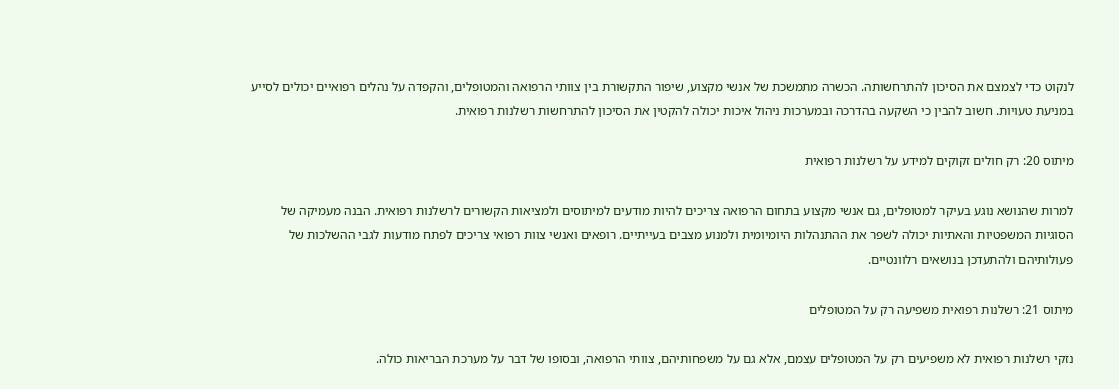לנקוט כדי לצמצם את הסיכון להתרחשותה. הכשרה מתמשכת של אנשי מקצוע, שיפור התקשורת בין צוותי הרפואה והמטופלים, והקפדה על נהלים רפואיים יכולים לסייע במניעת טעויות. חשוב להבין כי השקעה בהדרכה ובמערכות ניהול איכות יכולה להקטין את הסיכון להתרחשות רשלנות רפואית.

מיתוס 20: רק חולים זקוקים למידע על רשלנות רפואית

למרות שהנושא נוגע בעיקר למטופלים, גם אנשי מקצוע בתחום הרפואה צריכים להיות מודעים למיתוסים ולמציאות הקשורים לרשלנות רפואית. הבנה מעמיקה של הסוגיות המשפטיות והאתיות יכולה לשפר את ההתנהלות היומיומית ולמנוע מצבים בעייתיים. רופאים ואנשי צוות רפואי צריכים לפתח מודעות לגבי ההשלכות של פעולותיהם ולהתעדכן בנושאים רלוונטיים.

מיתוס 21: רשלנות רפואית משפיעה רק על המטופלים

נזקי רשלנות רפואית לא משפיעים רק על המטופלים עצמם, אלא גם על משפחותיהם, צוותי הרפואה, ובסופו של דבר על מערכת הבריאות כולה.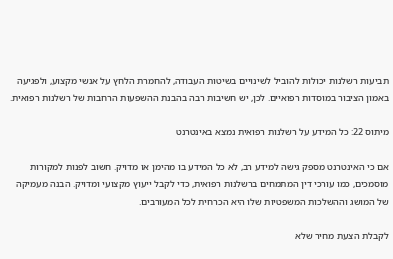תביעות רשלנות יכולות להוביל לשינויים בשיטות העבודה, להחמרת הלחץ על אנשי מקצוע, ולפגיעה באמון הציבור במוסדות רפואיים. לכן, יש חשיבות רבה בהבנת ההשפעות הרחבות של רשלנות רפואית.

מיתוס 22: כל המידע על רשלנות רפואית נמצא באינטרנט

אם כי האינטרנט מספק גישה למידע רב, לא כל המידע בו מהימן או מדויק. חשוב לפנות למקורות מוסמכים, כמו עורכי דין המתמחים ברשלנות רפואית, כדי לקבל ייעוץ מקצועי ומדויק. הבנה מעמיקה של המושג וההשלכות המשפטיות שלו היא הכרחית לכל המעורבים.

לקבלת הצעת מחיר שלא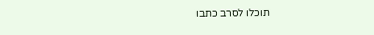תוכלו לסרב כתבו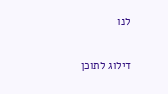לנו

דילוג לתוכן